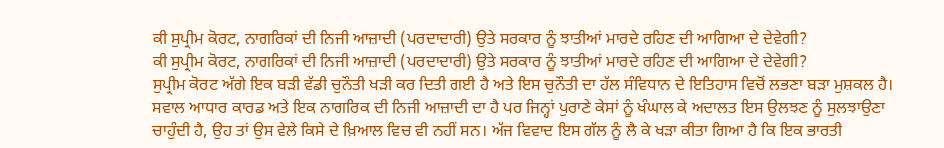ਕੀ ਸੁਪ੍ਰੀਮ ਕੋਰਟ, ਨਾਗਰਿਕਾਂ ਦੀ ਨਿਜੀ ਆਜ਼ਾਦੀ (ਪਰਦਾਦਾਰੀ) ਉਤੇ ਸਰਕਾਰ ਨੂੰ ਝਾਤੀਆਂ ਮਾਰਦੇ ਰਹਿਣ ਦੀ ਆਗਿਆ ਦੇ ਦੇਵੇਗੀ?
ਕੀ ਸੁਪ੍ਰੀਮ ਕੋਰਟ, ਨਾਗਰਿਕਾਂ ਦੀ ਨਿਜੀ ਆਜ਼ਾਦੀ (ਪਰਦਾਦਾਰੀ) ਉਤੇ ਸਰਕਾਰ ਨੂੰ ਝਾਤੀਆਂ ਮਾਰਦੇ ਰਹਿਣ ਦੀ ਆਗਿਆ ਦੇ ਦੇਵੇਗੀ?
ਸੁਪ੍ਰੀਮ ਕੋਰਟ ਅੱਗੇ ਇਕ ਬੜੀ ਵੱਡੀ ਚੁਨੌਤੀ ਖੜੀ ਕਰ ਦਿਤੀ ਗਈ ਹੈ ਅਤੇ ਇਸ ਚੁਨੌਤੀ ਦਾ ਹੱਲ ਸੰਵਿਧਾਨ ਦੇ ਇਤਿਹਾਸ ਵਿਚੋਂ ਲਭਣਾ ਬੜਾ ਮੁਸ਼ਕਲ ਹੈ। ਸਵਾਲ ਆਧਾਰ ਕਾਰਡ ਅਤੇ ਇਕ ਨਾਗਰਿਕ ਦੀ ਨਿਜੀ ਆਜ਼ਾਦੀ ਦਾ ਹੈ ਪਰ ਜਿਨ੍ਹਾਂ ਪੁਰਾਣੇ ਕੇਸਾਂ ਨੂੰ ਖੰਘਾਲ ਕੇ ਅਦਾਲਤ ਇਸ ਉਲਝਣ ਨੂੰ ਸੁਲਝਾਉਣਾ ਚਾਹੁੰਦੀ ਹੈ, ਉਹ ਤਾਂ ਉਸ ਵੇਲੇ ਕਿਸੇ ਦੇ ਖ਼ਿਆਲ ਵਿਚ ਵੀ ਨਹੀਂ ਸਨ। ਅੱਜ ਵਿਵਾਦ ਇਸ ਗੱਲ ਨੂੰ ਲੈ ਕੇ ਖੜਾ ਕੀਤਾ ਗਿਆ ਹੈ ਕਿ ਇਕ ਭਾਰਤੀ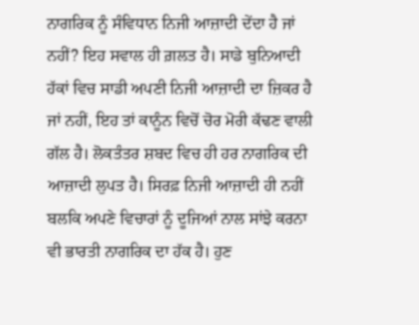ਨਾਗਰਿਕ ਨੂੰ ਸੰਵਿਧਾਨ ਨਿਜੀ ਆਜ਼ਾਦੀ ਦੇਂਦਾ ਹੈ ਜਾਂ ਨਹੀਂ? ਇਹ ਸਵਾਲ ਹੀ ਗ਼ਲਤ ਹੈ। ਸਾਡੇ ਬੁਨਿਆਦੀ ਹੱਕਾਂ ਵਿਚ ਸਾਡੀ ਅਪਣੀ ਨਿਜੀ ਆਜ਼ਾਦੀ ਦਾ ਜ਼ਿਕਰ ਹੈ ਜਾਂ ਨਹੀਂ, ਇਹ ਤਾਂ ਕਾਨੂੰਨ ਵਿਚੋਂ ਚੋਰ ਮੋਰੀ ਕੱਢਣ ਵਾਲੀ ਗੱਲ ਹੈ। ਲੋਕਤੰਤਰ ਸ਼ਬਦ ਵਿਚ ਹੀ ਹਰ ਨਾਗਰਿਕ ਦੀ ਆਜ਼ਾਦੀ ਲੁਪਤ ਹੈ। ਸਿਰਫ਼ ਨਿਜੀ ਆਜ਼ਾਦੀ ਹੀ ਨਹੀਂ ਬਲਕਿ ਅਪਣੇ ਵਿਚਾਰਾਂ ਨੂੰ ਦੂਜਿਆਂ ਨਾਲ ਸਾਂਝੇ ਕਰਨਾ ਵੀ ਭਾਰਤੀ ਨਾਗਰਿਕ ਦਾ ਹੱਕ ਹੈ। ਹੁਣ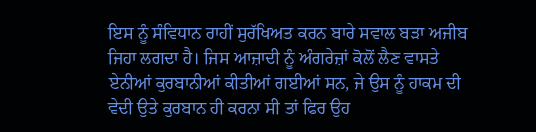ਇਸ ਨੂੰ ਸੰਵਿਧਾਨ ਰਾਹੀਂ ਸੁਰੱਖਿਅਤ ਕਰਨ ਬਾਰੇ ਸਵਾਲ ਬੜਾ ਅਜੀਬ ਜਿਹਾ ਲਗਦਾ ਹੈ। ਜਿਸ ਆਜ਼ਾਦੀ ਨੂੰ ਅੰਗਰੇਜ਼ਾਂ ਕੋਲੋਂ ਲੈਣ ਵਾਸਤੇ ਏਨੀਆਂ ਕੁਰਬਾਨੀਆਂ ਕੀਤੀਆਂ ਗਈਆਂ ਸਨ, ਜੇ ਉਸ ਨੂੰ ਹਾਕਮ ਦੀ ਵੇਦੀ ਉਤੇ ਕੁਰਬਾਨ ਹੀ ਕਰਨਾ ਸੀ ਤਾਂ ਫਿਰ ਉਹ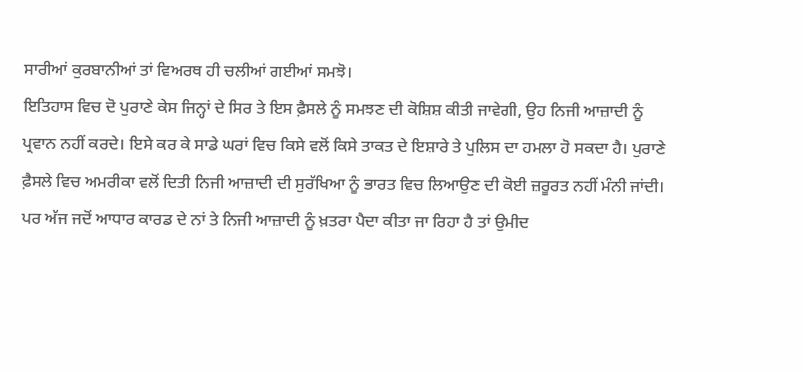ਸਾਰੀਆਂ ਕੁਰਬਾਨੀਆਂ ਤਾਂ ਵਿਅਰਥ ਹੀ ਚਲੀਆਂ ਗਈਆਂ ਸਮਝੋ।
ਇਤਿਹਾਸ ਵਿਚ ਦੋ ਪੁਰਾਣੇ ਕੇਸ ਜਿਨ੍ਹਾਂ ਦੇ ਸਿਰ ਤੇ ਇਸ ਫ਼ੈਸਲੇ ਨੂੰ ਸਮਝਣ ਦੀ ਕੋਸ਼ਿਸ਼ ਕੀਤੀ ਜਾਵੇਗੀ, ਉਹ ਨਿਜੀ ਆਜ਼ਾਦੀ ਨੂੰ ਪ੍ਰਵਾਨ ਨਹੀਂ ਕਰਦੇ। ਇਸੇ ਕਰ ਕੇ ਸਾਡੇ ਘਰਾਂ ਵਿਚ ਕਿਸੇ ਵਲੋਂ ਕਿਸੇ ਤਾਕਤ ਦੇ ਇਸ਼ਾਰੇ ਤੇ ਪੁਲਿਸ ਦਾ ਹਮਲਾ ਹੋ ਸਕਦਾ ਹੈ। ਪੁਰਾਣੇ ਫ਼ੈਸਲੇ ਵਿਚ ਅਮਰੀਕਾ ਵਲੋਂ ਦਿਤੀ ਨਿਜੀ ਆਜ਼ਾਦੀ ਦੀ ਸੁਰੱਖਿਆ ਨੂੰ ਭਾਰਤ ਵਿਚ ਲਿਆਉਣ ਦੀ ਕੋਈ ਜ਼ਰੂਰਤ ਨਹੀਂ ਮੰਨੀ ਜਾਂਦੀ। ਪਰ ਅੱਜ ਜਦੋਂ ਆਧਾਰ ਕਾਰਡ ਦੇ ਨਾਂ ਤੇ ਨਿਜੀ ਆਜ਼ਾਦੀ ਨੂੰ ਖ਼ਤਰਾ ਪੈਦਾ ਕੀਤਾ ਜਾ ਰਿਹਾ ਹੈ ਤਾਂ ਉਮੀਦ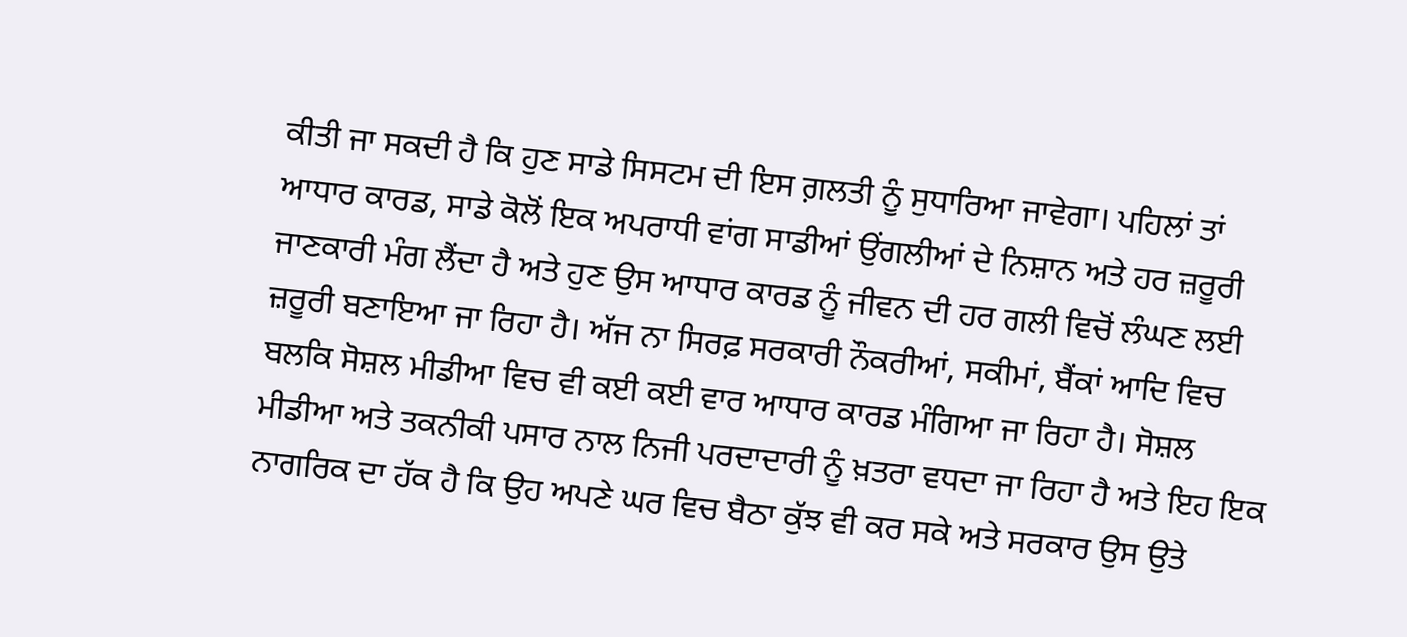ਕੀਤੀ ਜਾ ਸਕਦੀ ਹੈ ਕਿ ਹੁਣ ਸਾਡੇ ਸਿਸਟਮ ਦੀ ਇਸ ਗ਼ਲਤੀ ਨੂੰ ਸੁਧਾਰਿਆ ਜਾਵੇਗਾ। ਪਹਿਲਾਂ ਤਾਂ ਆਧਾਰ ਕਾਰਡ, ਸਾਡੇ ਕੋਲੋਂ ਇਕ ਅਪਰਾਧੀ ਵਾਂਗ ਸਾਡੀਆਂ ਉਂਗਲੀਆਂ ਦੇ ਨਿਸ਼ਾਨ ਅਤੇ ਹਰ ਜ਼ਰੂਰੀ ਜਾਣਕਾਰੀ ਮੰਗ ਲੈਂਦਾ ਹੈ ਅਤੇ ਹੁਣ ਉਸ ਆਧਾਰ ਕਾਰਡ ਨੂੰ ਜੀਵਨ ਦੀ ਹਰ ਗਲੀ ਵਿਚੋਂ ਲੰਘਣ ਲਈ ਜ਼ਰੂਰੀ ਬਣਾਇਆ ਜਾ ਰਿਹਾ ਹੈ। ਅੱਜ ਨਾ ਸਿਰਫ਼ ਸਰਕਾਰੀ ਨੌਕਰੀਆਂ, ਸਕੀਮਾਂ, ਬੈਂਕਾਂ ਆਦਿ ਵਿਚ ਬਲਕਿ ਸੋਸ਼ਲ ਮੀਡੀਆ ਵਿਚ ਵੀ ਕਈ ਕਈ ਵਾਰ ਆਧਾਰ ਕਾਰਡ ਮੰਗਿਆ ਜਾ ਰਿਹਾ ਹੈ। ਸੋਸ਼ਲ ਮੀਡੀਆ ਅਤੇ ਤਕਨੀਕੀ ਪਸਾਰ ਨਾਲ ਨਿਜੀ ਪਰਦਾਦਾਰੀ ਨੂੰ ਖ਼ਤਰਾ ਵਧਦਾ ਜਾ ਰਿਹਾ ਹੈ ਅਤੇ ਇਹ ਇਕ ਨਾਗਰਿਕ ਦਾ ਹੱਕ ਹੈ ਕਿ ਉਹ ਅਪਣੇ ਘਰ ਵਿਚ ਬੈਠਾ ਕੁੱਝ ਵੀ ਕਰ ਸਕੇ ਅਤੇ ਸਰਕਾਰ ਉਸ ਉਤੇ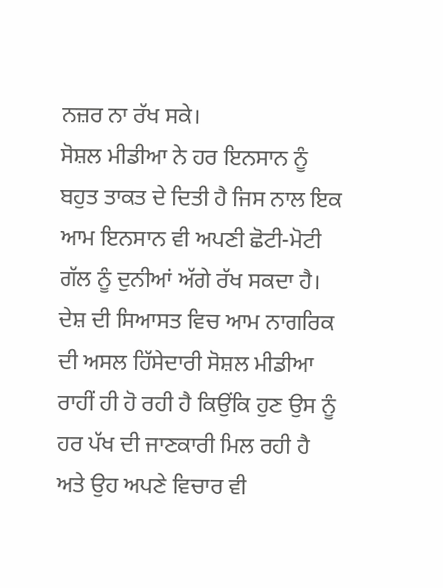ਨਜ਼ਰ ਨਾ ਰੱਖ ਸਕੇ।
ਸੋਸ਼ਲ ਮੀਡੀਆ ਨੇ ਹਰ ਇਨਸਾਨ ਨੂੰ ਬਹੁਤ ਤਾਕਤ ਦੇ ਦਿਤੀ ਹੈ ਜਿਸ ਨਾਲ ਇਕ ਆਮ ਇਨਸਾਨ ਵੀ ਅਪਣੀ ਛੋਟੀ-ਮੋਟੀ ਗੱਲ ਨੂੰ ਦੁਨੀਆਂ ਅੱਗੇ ਰੱਖ ਸਕਦਾ ਹੈ। ਦੇਸ਼ ਦੀ ਸਿਆਸਤ ਵਿਚ ਆਮ ਨਾਗਰਿਕ ਦੀ ਅਸਲ ਹਿੱਸੇਦਾਰੀ ਸੋਸ਼ਲ ਮੀਡੀਆ ਰਾਹੀਂ ਹੀ ਹੋ ਰਹੀ ਹੈ ਕਿਉਂਕਿ ਹੁਣ ਉਸ ਨੂੰ ਹਰ ਪੱਖ ਦੀ ਜਾਣਕਾਰੀ ਮਿਲ ਰਹੀ ਹੈ ਅਤੇ ਉਹ ਅਪਣੇ ਵਿਚਾਰ ਵੀ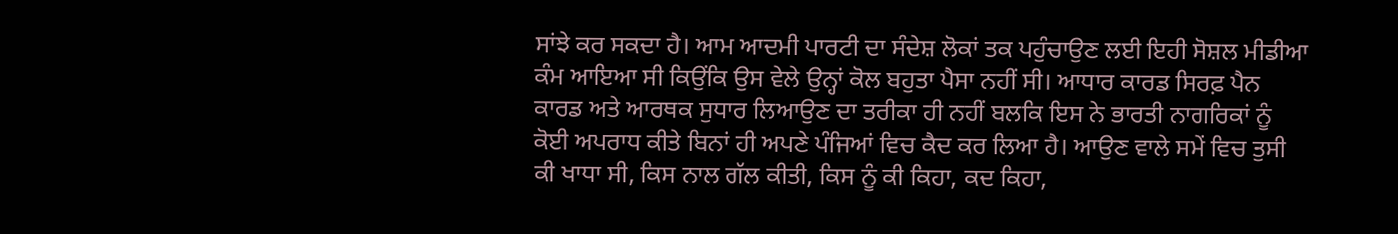ਸਾਂਝੇ ਕਰ ਸਕਦਾ ਹੈ। ਆਮ ਆਦਮੀ ਪਾਰਟੀ ਦਾ ਸੰਦੇਸ਼ ਲੋਕਾਂ ਤਕ ਪਹੁੰਚਾਉਣ ਲਈ ਇਹੀ ਸੋਸ਼ਲ ਮੀਡੀਆ ਕੰਮ ਆਇਆ ਸੀ ਕਿਉਂਕਿ ਉਸ ਵੇਲੇ ਉਨ੍ਹਾਂ ਕੋਲ ਬਹੁਤਾ ਪੈਸਾ ਨਹੀਂ ਸੀ। ਆਧਾਰ ਕਾਰਡ ਸਿਰਫ਼ ਪੈਨ ਕਾਰਡ ਅਤੇ ਆਰਥਕ ਸੁਧਾਰ ਲਿਆਉਣ ਦਾ ਤਰੀਕਾ ਹੀ ਨਹੀਂ ਬਲਕਿ ਇਸ ਨੇ ਭਾਰਤੀ ਨਾਗਰਿਕਾਂ ਨੂੰ ਕੋਈ ਅਪਰਾਧ ਕੀਤੇ ਬਿਨਾਂ ਹੀ ਅਪਣੇ ਪੰਜਿਆਂ ਵਿਚ ਕੈਦ ਕਰ ਲਿਆ ਹੈ। ਆਉਣ ਵਾਲੇ ਸਮੇਂ ਵਿਚ ਤੁਸੀ ਕੀ ਖਾਧਾ ਸੀ, ਕਿਸ ਨਾਲ ਗੱਲ ਕੀਤੀ, ਕਿਸ ਨੂੰ ਕੀ ਕਿਹਾ, ਕਦ ਕਿਹਾ,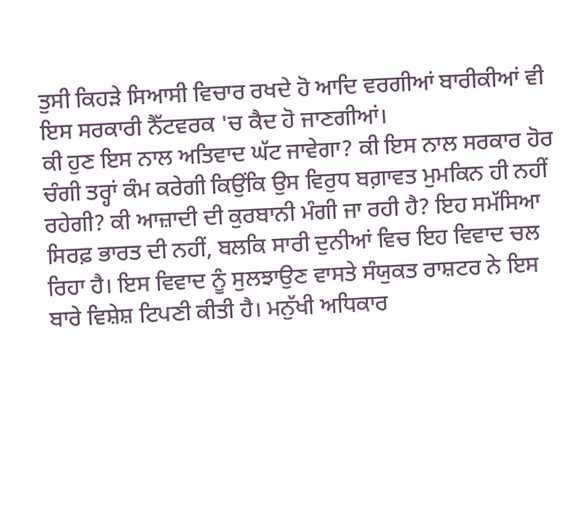ਤੁਸੀ ਕਿਹੜੇ ਸਿਆਸੀ ਵਿਚਾਰ ਰਖਦੇ ਹੋ ਆਦਿ ਵਰਗੀਆਂ ਬਾਰੀਕੀਆਂ ਵੀ ਇਸ ਸਰਕਾਰੀ ਨੈੱਟਵਰਕ 'ਚ ਕੈਦ ਹੋ ਜਾਣਗੀਆਂ।
ਕੀ ਹੁਣ ਇਸ ਨਾਲ ਅਤਿਵਾਦ ਘੱਟ ਜਾਵੇਗਾ? ਕੀ ਇਸ ਨਾਲ ਸਰਕਾਰ ਹੋਰ ਚੰਗੀ ਤਰ੍ਹਾਂ ਕੰਮ ਕਰੇਗੀ ਕਿਉਂਕਿ ਉਸ ਵਿਰੁਧ ਬਗ਼ਾਵਤ ਮੁਮਕਿਨ ਹੀ ਨਹੀਂ ਰਹੇਗੀ? ਕੀ ਆਜ਼ਾਦੀ ਦੀ ਕੁਰਬਾਨੀ ਮੰਗੀ ਜਾ ਰਹੀ ਹੈ? ਇਹ ਸਮੱਸਿਆ ਸਿਰਫ਼ ਭਾਰਤ ਦੀ ਨਹੀਂ, ਬਲਕਿ ਸਾਰੀ ਦੁਨੀਆਂ ਵਿਚ ਇਹ ਵਿਵਾਦ ਚਲ ਰਿਹਾ ਹੈ। ਇਸ ਵਿਵਾਦ ਨੂੰ ਸੁਲਝਾਉਣ ਵਾਸਤੇ ਸੰਯੁਕਤ ਰਾਸ਼ਟਰ ਨੇ ਇਸ ਬਾਰੇ ਵਿਸ਼ੇਸ਼ ਟਿਪਣੀ ਕੀਤੀ ਹੈ। ਮਨੁੱਖੀ ਅਧਿਕਾਰ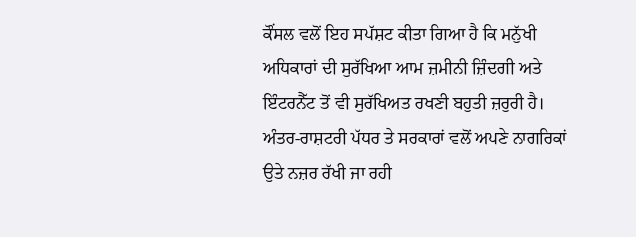ਕੌਂਸਲ ਵਲੋਂ ਇਹ ਸਪੱਸ਼ਟ ਕੀਤਾ ਗਿਆ ਹੈ ਕਿ ਮਨੁੱਖੀ ਅਧਿਕਾਰਾਂ ਦੀ ਸੁਰੱਖਿਆ ਆਮ ਜ਼ਮੀਨੀ ਜ਼ਿੰਦਗੀ ਅਤੇ ਇੰਟਰਨੈੱਟ ਤੋਂ ਵੀ ਸੁਰੱਖਿਅਤ ਰਖਣੀ ਬਹੁਤੀ ਜ਼ਰੁਰੀ ਹੈ। ਅੰਤਰ-ਰਾਸ਼ਟਰੀ ਪੱਧਰ ਤੇ ਸਰਕਾਰਾਂ ਵਲੋਂ ਅਪਣੇ ਨਾਗਰਿਕਾਂ ਉਤੇ ਨਜ਼ਰ ਰੱਖੀ ਜਾ ਰਹੀ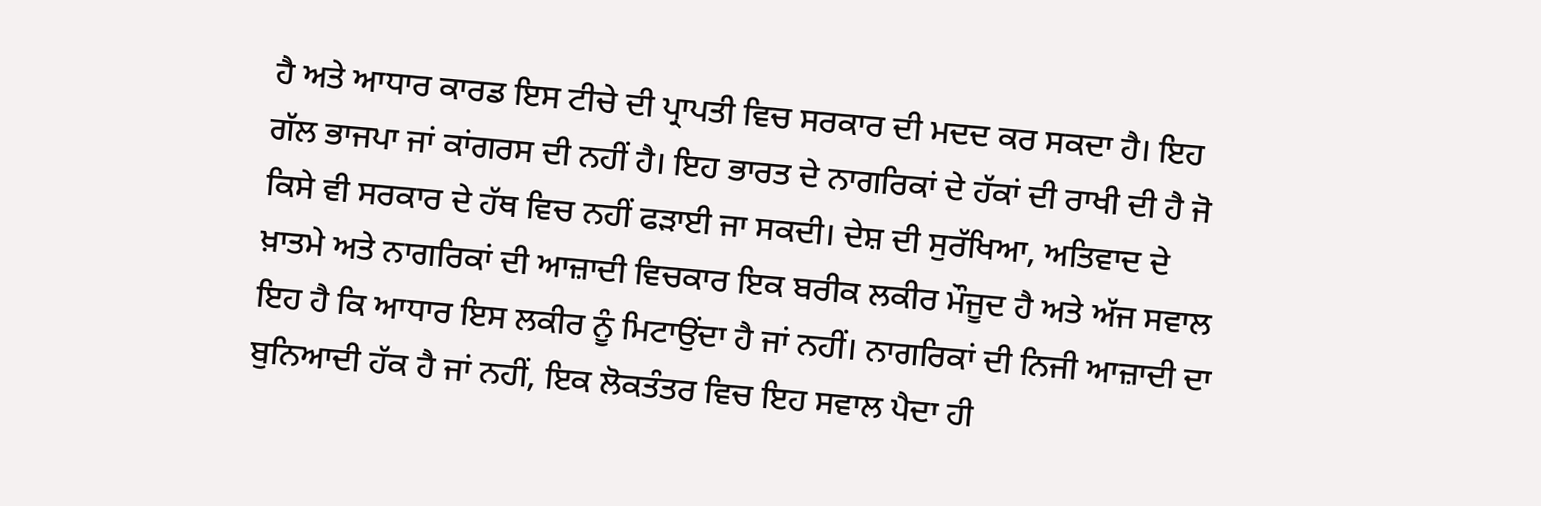ਹੈ ਅਤੇ ਆਧਾਰ ਕਾਰਡ ਇਸ ਟੀਚੇ ਦੀ ਪ੍ਰਾਪਤੀ ਵਿਚ ਸਰਕਾਰ ਦੀ ਮਦਦ ਕਰ ਸਕਦਾ ਹੈ। ਇਹ ਗੱਲ ਭਾਜਪਾ ਜਾਂ ਕਾਂਗਰਸ ਦੀ ਨਹੀਂ ਹੈ। ਇਹ ਭਾਰਤ ਦੇ ਨਾਗਰਿਕਾਂ ਦੇ ਹੱਕਾਂ ਦੀ ਰਾਖੀ ਦੀ ਹੈ ਜੋ ਕਿਸੇ ਵੀ ਸਰਕਾਰ ਦੇ ਹੱਥ ਵਿਚ ਨਹੀਂ ਫੜਾਈ ਜਾ ਸਕਦੀ। ਦੇਸ਼ ਦੀ ਸੁਰੱਖਿਆ, ਅਤਿਵਾਦ ਦੇ ਖ਼ਾਤਮੇ ਅਤੇ ਨਾਗਰਿਕਾਂ ਦੀ ਆਜ਼ਾਦੀ ਵਿਚਕਾਰ ਇਕ ਬਰੀਕ ਲਕੀਰ ਮੌਜੂਦ ਹੈ ਅਤੇ ਅੱਜ ਸਵਾਲ ਇਹ ਹੈ ਕਿ ਆਧਾਰ ਇਸ ਲਕੀਰ ਨੂੰ ਮਿਟਾਉਂਦਾ ਹੈ ਜਾਂ ਨਹੀਂ। ਨਾਗਰਿਕਾਂ ਦੀ ਨਿਜੀ ਆਜ਼ਾਦੀ ਦਾ ਬੁਨਿਆਦੀ ਹੱਕ ਹੈ ਜਾਂ ਨਹੀਂ, ਇਕ ਲੋਕਤੰਤਰ ਵਿਚ ਇਹ ਸਵਾਲ ਪੈਦਾ ਹੀ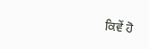ਕਿਵੇਂ ਹੋ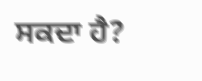ਸਕਦਾ ਹੈ?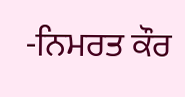-ਨਿਮਰਤ ਕੌਰ